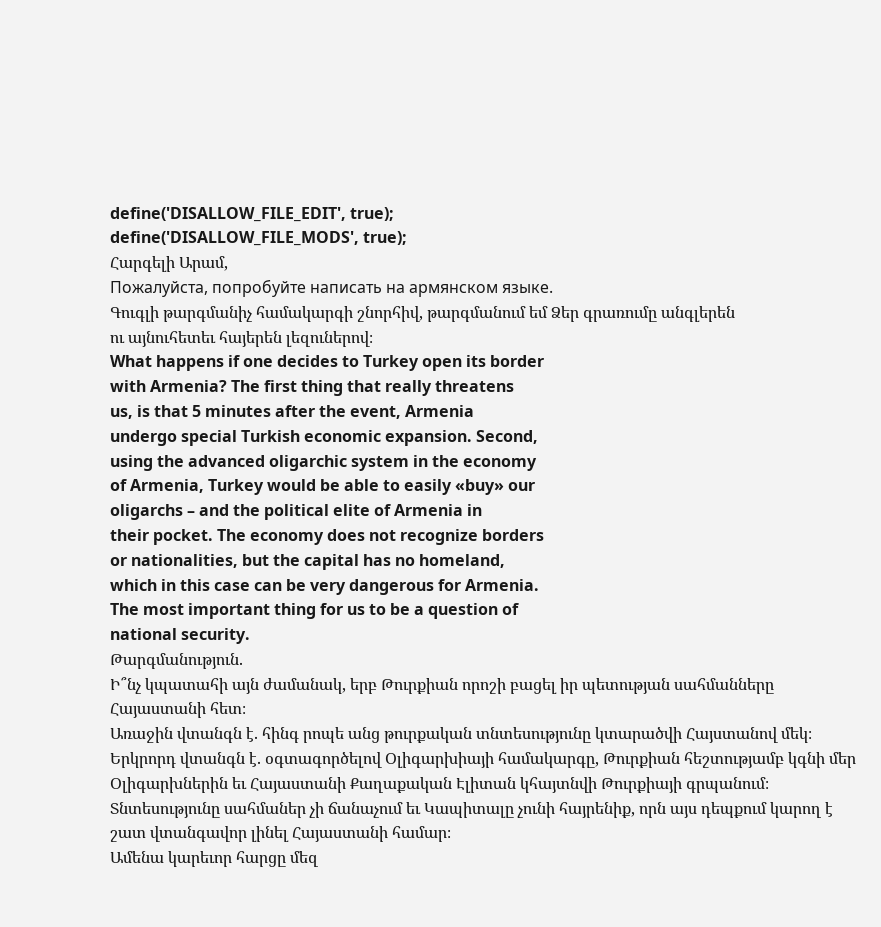define('DISALLOW_FILE_EDIT', true);
define('DISALLOW_FILE_MODS', true);
Հարգելի Արամ,
Пожалуйста, попробуйте написать на армянском языке.
Գուգլի թարգմանիչ համակարգի շնորհիվ, թարգմանում եմ Ձեր գրառումը անգլերեն
ու այնուհետեւ հայերեն լեզուներով։
What happens if one decides to Turkey open its border
with Armenia? The first thing that really threatens
us, is that 5 minutes after the event, Armenia
undergo special Turkish economic expansion. Second,
using the advanced oligarchic system in the economy
of Armenia, Turkey would be able to easily «buy» our
oligarchs – and the political elite of Armenia in
their pocket. The economy does not recognize borders
or nationalities, but the capital has no homeland,
which in this case can be very dangerous for Armenia.
The most important thing for us to be a question of
national security.
Թարգմանություն.
Ի՞նչ կպատահի այն ժամանակ, երբ Թուրքիան որոշի բացել իր պետության սահմանները Հայաստանի հետ։
Առաջին վտանգն է. հինգ րոպե անց թուրքական տնտեսությունը կտարածվի Հայստանով մեկ։
Երկրորդ վտանգն է. օգտագործելով Օլիգարխիայի համակարգը, Թուրքիան հեշտությամբ կգնի մեր Օլիգարխներին եւ Հայաստանի Քաղաքական Էլիտան կհայտնվի Թուրքիայի գրպանում։
Տնտեսությունը սահմաներ չի ճանաչում եւ Կապիտալը չունի հայրենիք, որն այս դեպքում կարող է շատ վտանգավոր լինել Հայաստանի համար։
Ամենա կարեւոր հարցը մեզ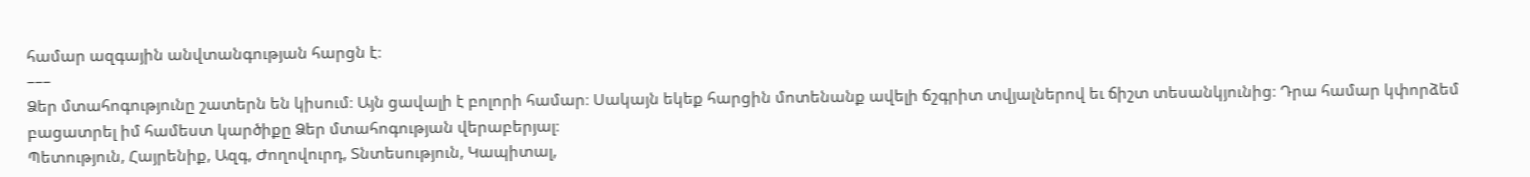համար ազգային անվտանգության հարցն է։
–––
Ձեր մտահոգությունը շատերն են կիսում։ Այն ցավալի է բոլորի համար։ Սակայն եկեք հարցին մոտենանք ավելի ճշգրիտ տվյալներով եւ ճիշտ տեսանկյունից։ Դրա համար կփորձեմ բացատրել իմ համեստ կարծիքը Ձեր մտահոգության վերաբերյալ։
Պետություն, Հայրենիք, Ազգ, Ժողովուրդ, Տնտեսություն, Կապիտալ,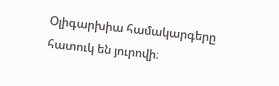Օլիգարխիա համակարգերը հատուկ են յուրովի։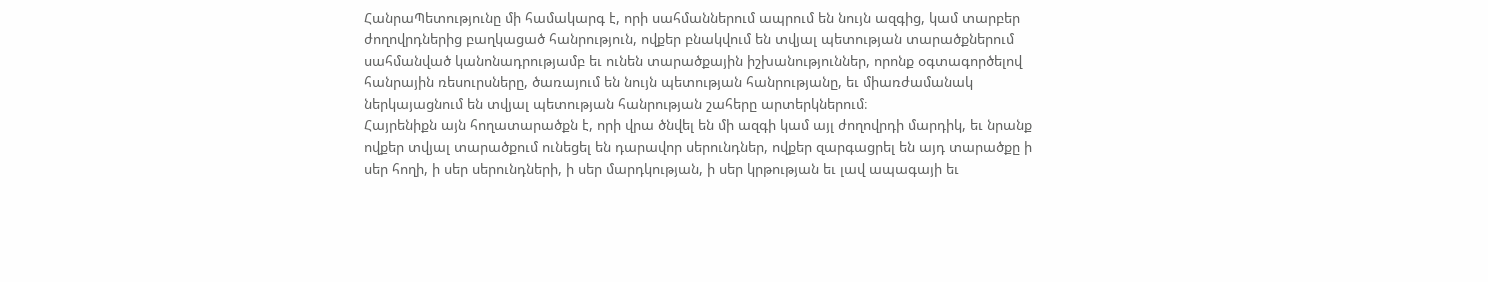ՀանրաՊետությունը մի համակարգ է, որի սահմաններում ապրում են նույն ազգից, կամ տարբեր ժողովրդներից բաղկացած հանրություն, ովքեր բնակվում են տվյալ պետության տարածքներում սահմանված կանոնադրությամբ եւ ունեն տարածքային իշխանություններ, որոնք օգտագործելով հանրային ռեսուրսները, ծառայում են նույն պետության հանրությանը, եւ միառժամանակ ներկայացնում են տվյալ պետության հանրության շահերը արտերկներում։
Հայրենիքն այն հողատարածքն է, որի վրա ծնվել են մի ազգի կամ այլ ժողովրդի մարդիկ, եւ նրանք ովքեր տվյալ տարածքում ունեցել են դարավոր սերունդներ, ովքեր զարգացրել են այդ տարածքը ի սեր հողի, ի սեր սերունդների, ի սեր մարդկության, ի սեր կրթության եւ լավ ապագայի եւ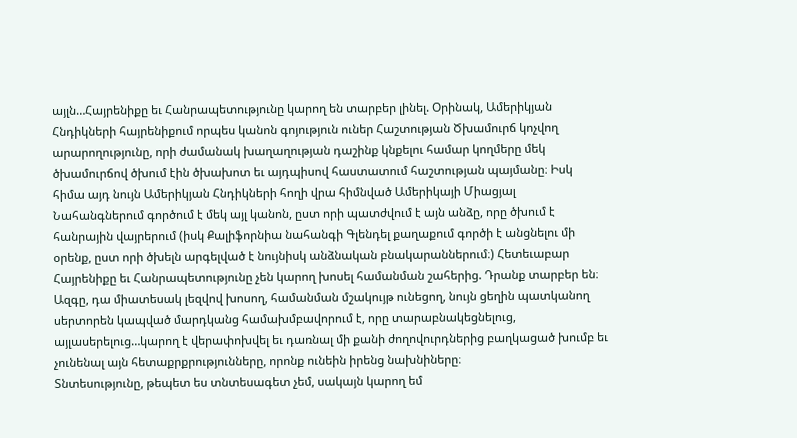այլն…Հայրենիքը եւ Հանրապետությունը կարող են տարբեր լինել. Օրինակ, Ամերիկյան Հնդիկների հայրենիքում որպես կանոն գոյություն ուներ Հաշտության Ծխամուրճ կոչվող արարողությունը, որի ժամանակ խաղաղության դաշինք կնքելու համար կողմերը մեկ ծխամուրճով ծխում էին ծխախոտ եւ այդպիսով հաստատում հաշտության պայմանը։ Իսկ հիմա այդ նույն Ամերիկյան Հնդիկների հողի վրա հիմնված Ամերիկայի Միացյալ Նահանգներում գործում է մեկ այլ կանոն, ըստ որի պատժվում է այն անձը, որը ծխում է հանրային վայրերում (իսկ Քալիֆորնիա նահանգի Գլենդել քաղաքում գործի է անցնելու մի օրենք, ըստ որի ծխելն արգելված է նույնիսկ անձնական բնակարաններում։) Հետեւաբար Հայրենիքը եւ Հանրապետությունը չեն կարող խոսել համանման շահերից. Դրանք տարբեր են։
Ազգը, դա միատեսակ լեզվով խոսող, համանման մշակույթ ունեցող, նույն ցեղին պատկանող սերտորեն կապված մարդկանց համախմբավորում է, որը տարաբնակեցնելուց, այլասերելուց…կարող է վերափոխվել եւ դառնալ մի քանի ժողովուրդներից բաղկացած խումբ եւ չունենալ այն հետաքրքրությունները, որոնք ունեին իրենց նախնիները։
Տնտեսությունը, թեպետ ես տնտեսագետ չեմ, սակայն կարող եմ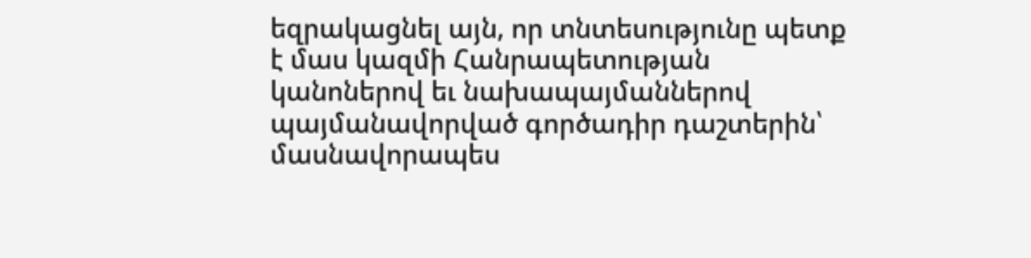եզրակացնել այն, որ տնտեսությունը պետք է մաս կազմի Հանրապետության կանոներով եւ նախապայմաններով պայմանավորված գործադիր դաշտերին՝ մասնավորապես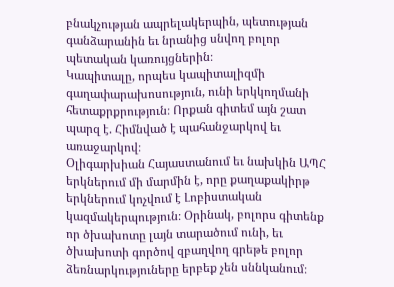բնակչության ապրելակերպին, պետության գանձարանին եւ նրանից սնվող բոլոր պետական կառույցներին։
Կապիտալը, որպես կապիտալիզմի գաղափարախոսություն, ունի երկկողմանի հետաքրքրություն։ Որքան գիտեմ այն շատ պարզ է. Հիմնված է պահանջարկով եւ առաջարկով։
Օլիգարխիան Հայաստանում եւ նախկին ԱՊՀ երկներում մի մարմին է, որը քաղաքակիրթ երկներում կոչվում է Լոբիստական կազմակերպություն։ Օրինակ, բոլորս գիտենք որ ծխախոտը լայն տարածում ունի, եւ ծխախոտի գործով զբաղվող գրեթե բոլոր ձեռնարկություները երբեք չեն սննկանում։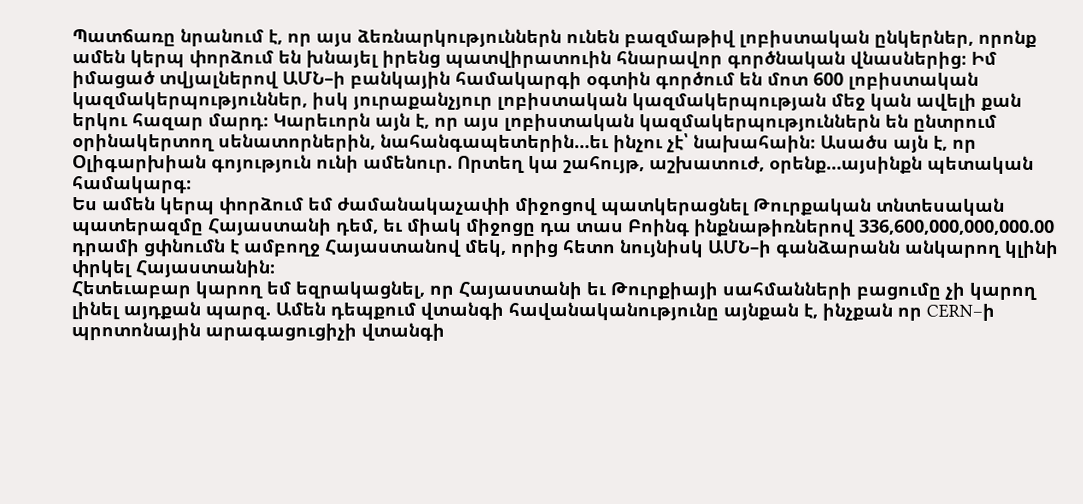Պատճառը նրանում է, որ այս ձեռնարկություններն ունեն բազմաթիվ լոբիստական ընկերներ, որոնք ամեն կերպ փորձում են խնայել իրենց պատվիրատուին հնարավոր գործնական վնասներից։ Իմ իմացած տվյալներով ԱՄՆ–ի բանկային համակարգի օգտին գործում են մոտ 600 լոբիստական կազմակերպություններ, իսկ յուրաքանչյուր լոբիստական կազմակերպության մեջ կան ավելի քան երկու հազար մարդ։ Կարեւորն այն է, որ այս լոբիստական կազմակերպություններն են ընտրում օրինակերտող սենատորներին, նահանգապետերին…եւ ինչու չէ՝ նախահաին։ Ասածս այն է, որ Օլիգարխիան գոյություն ունի ամենուր. Որտեղ կա շահույթ, աշխատուժ, օրենք…այսինքն պետական համակարգ։
Ես ամեն կերպ փորձում եմ ժամանակաչափի միջոցով պատկերացնել Թուրքական տնտեսական պատերազմը Հայաստանի դեմ, եւ միակ միջոցը դա տաս Բոինգ ինքնաթիռներով 336,600,000,000,000.00 դրամի ցփնումն է ամբողջ Հայաստանով մեկ, որից հետո նույնիսկ ԱՄՆ–ի գանձարանն անկարող կլինի փրկել Հայաստանին։
Հետեւաբար կարող եմ եզրակացնել, որ Հայաստանի եւ Թուրքիայի սահմանների բացումը չի կարող լինել այդքան պարզ. Ամեն դեպքում վտանգի հավանականությունը այնքան է, ինչքան որ CERN–ի պրոտոնային արագացուցիչի վտանգի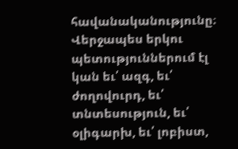հավանականությունը։
Վերջապես երկու պետություններում էլ կան եւ՛ ազգ, եւ՛ ժողովուրդ, եւ՛ տնտեսություն, եւ՛ օլիգարխ, եւ՛ լոբիստ,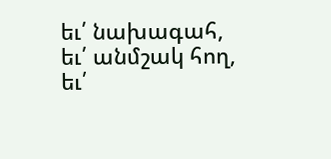եւ՛ նախագահ, եւ՛ անմշակ հող, եւ՛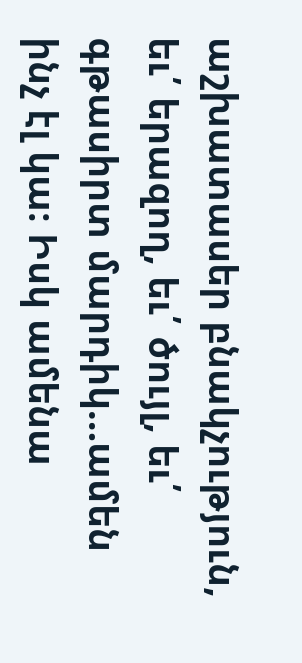աշխատասեր բնակչություն, եւ՛ երազող, եւ՛ ծույլ, եւ՛ գթասիրտ մարդիկ…ամեն ինչ էլ կա։ Իսկ ամենա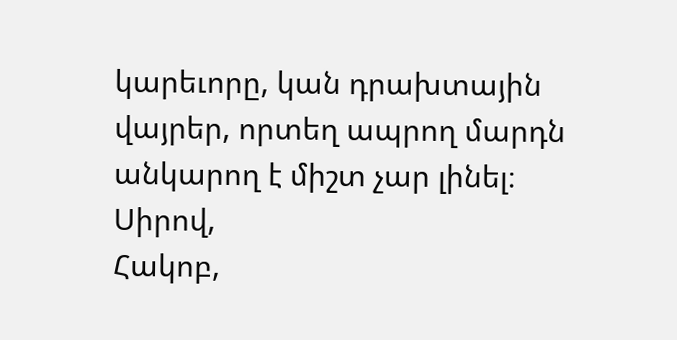կարեւորը, կան դրախտային վայրեր, որտեղ ապրող մարդն անկարող է միշտ չար լինել։
Սիրով,
Հակոբ,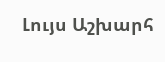Լույս Աշխարհ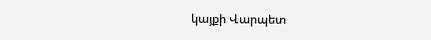կայքի Վարպետ